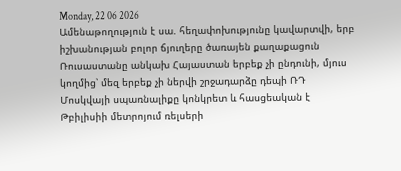Monday, 22 06 2026
Ամենաթողություն է սա. հեղափոխությունը կավարտվի, երբ իշխանության բոլոր ճյուղերը ծառայեն քաղաքացուն
Ռուսաստանը անկախ Հայաստան երբեք չի ընդունի, մյուս կողմից՝ մեզ երբեք չի ներվի շրջադարձը դեպի ՌԴ
Մոսկվայի սպառնալիքը կոնկրետ և հասցեական է
Թբիլիսիի մետրոյում ռելսերի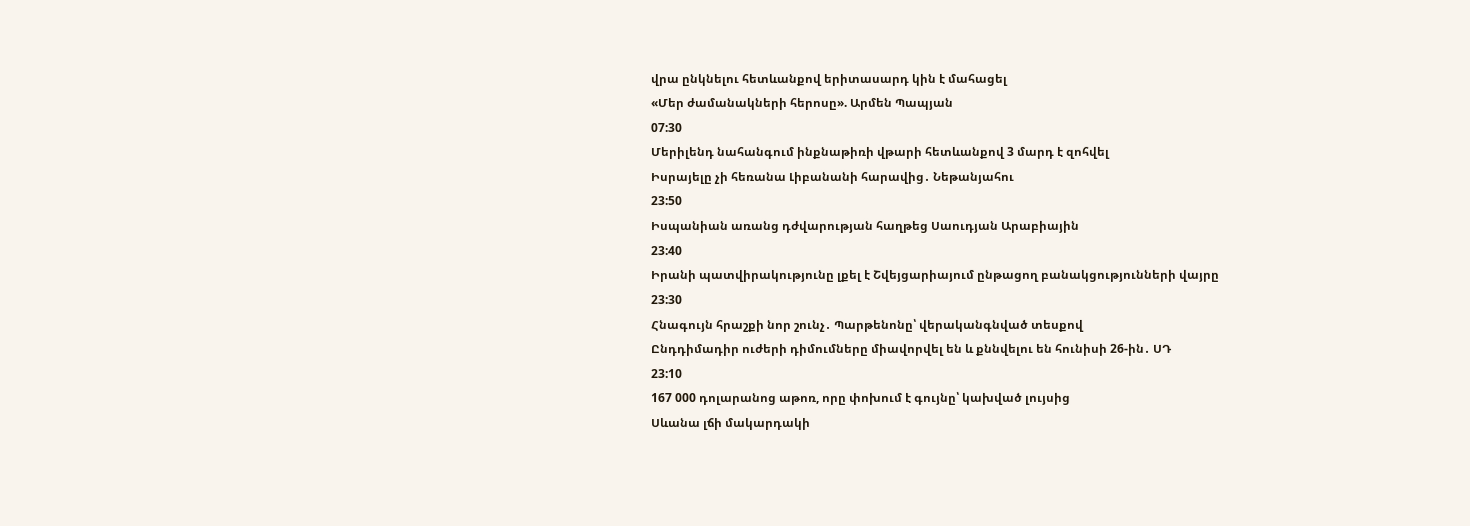վրա ընկնելու հետևանքով երիտասարդ կին է մահացել
«Մեր ժամանակների հերոսը». Արմեն Պապյան
07:30
Մերիլենդ նահանգում ինքնաթիռի վթարի հետևանքով 3 մարդ է զոհվել
Իսրայելը չի հեռանա Լիբանանի հարավից․ Նեթանյահու
23:50
Իսպանիան առանց դժվարության հաղթեց Սաուդյան Արաբիային
23:40
Իրանի պատվիրակությունը լքել է Շվեյցարիայում ընթացող բանակցությունների վայրը
23:30
Հնագույն հրաշքի նոր շունչ․ Պարթենոնը՝ վերականգնված տեսքով
Ընդդիմադիր ուժերի դիմումները միավորվել են և քննվելու են հունիսի 26-ին․ ՍԴ
23:10
167 000 դոլարանոց աթոռ, որը փոխում է գույնը՝ կախված լույսից
Սևանա լճի մակարդակի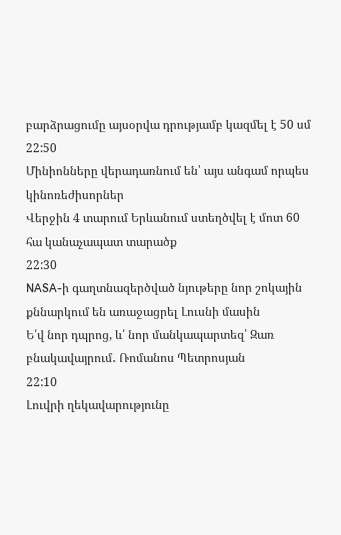բարձրացումը այսօրվա դրությամբ կազմել է 50 սմ
22:50
Մինիոնները վերադառնում են՝ այս անգամ որպես կինոռեժիսորներ
Վերջին 4 տարում Երևանում ստեղծվել է մոտ 60 հա կանաչապատ տարածք
22:30
NASA-ի գաղտնազերծված նյութերը նոր շոկային քննարկում են առաջացրել Լուսնի մասին
Ե՛վ նոր դպրոց, և՛ նոր մանկապարտեզ՝ Զառ բնակավայրում․ Ռոմանոս Պետրոսյան
22:10
Լուվրի ղեկավարությունը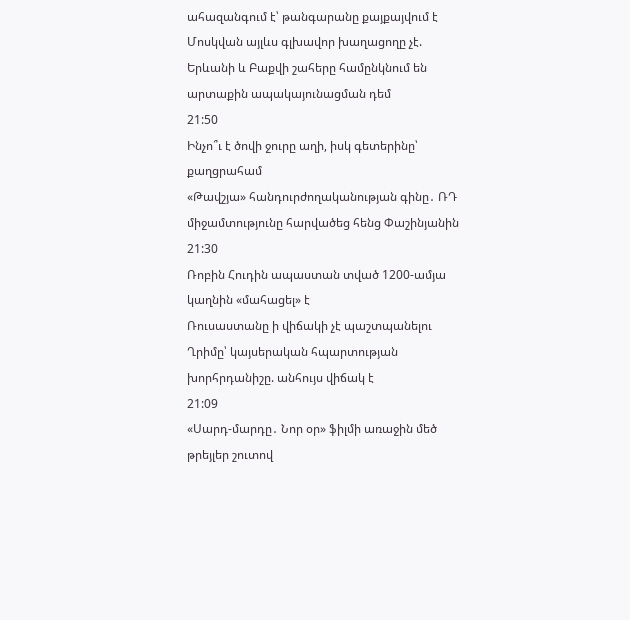ահազանգում է՝ թանգարանը քայքայվում է
Մոսկվան այլևս գլխավոր խաղացողը չէ. Երևանի և Բաքվի շահերը համընկնում են արտաքին ապակայունացման դեմ
21:50
Ինչո՞ւ է ծովի ջուրը աղի, իսկ գետերինը՝ քաղցրահամ
«Թավշյա» հանդուրժողականության գինը․ ՌԴ միջամտությունը հարվածեց հենց Փաշինյանին
21:30
Ռոբին Հուդին ապաստան տված 1200-ամյա կաղնին «մահացել» է
Ռուսաստանը ի վիճակի չէ պաշտպանելու Ղրիմը՝ կայսերական հպարտության խորհրդանիշը. անհույս վիճակ է
21:09
«Սարդ-մարդը․ Նոր օր» ֆիլմի առաջին մեծ թրեյլեր շուտով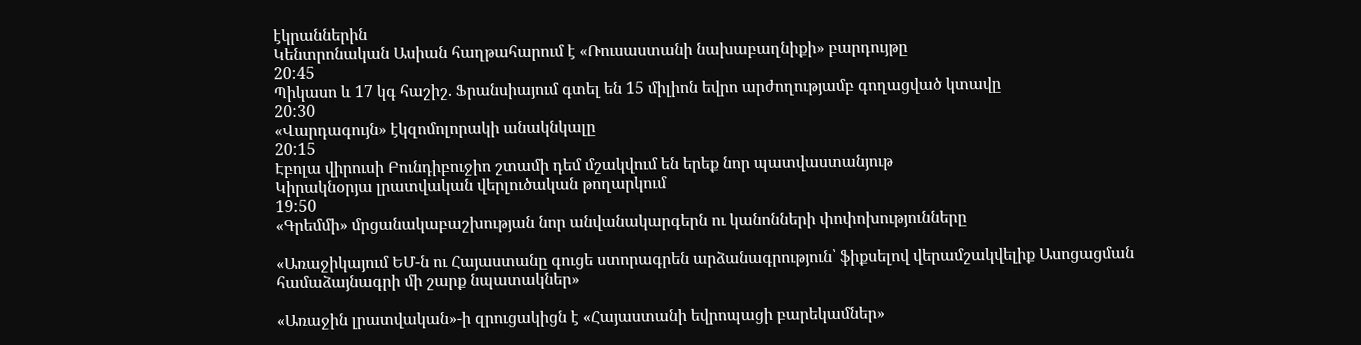էկրաններին
Կենտրոնական Ասիան հաղթահարում է «Ռուսաստանի նախաբաղնիքի» բարդույթը
20:45
Պիկասո և 17 կգ հաշիշ. Ֆրանսիայում գտել են 15 միլիոն եվրո արժողությամբ գողացված կտավը
20:30
«Վարդագույն» էկզոմոլորակի անակնկալը
20:15
Էբոլա վիրուսի Բունդիբուջիո շտամի դեմ մշակվում են երեք նոր պատվաստանյութ
Կիրակնօրյա լրատվական վերլուծական թողարկում
19:50
«Գրեմմի» մրցանակաբաշխության նոր անվանակարգերն ու կանոնների փոփոխությունները

«Առաջիկայում ԵՄ-ն ու Հայաստանը գուցե ստորագրեն արձանագրություն՝ ֆիքսելով վերամշակվելիք Ասոցացման համաձայնագրի մի շարք նպատակներ»

«Առաջին լրատվական»-ի զրուցակիցն է «Հայաստանի եվրոպացի բարեկամներ»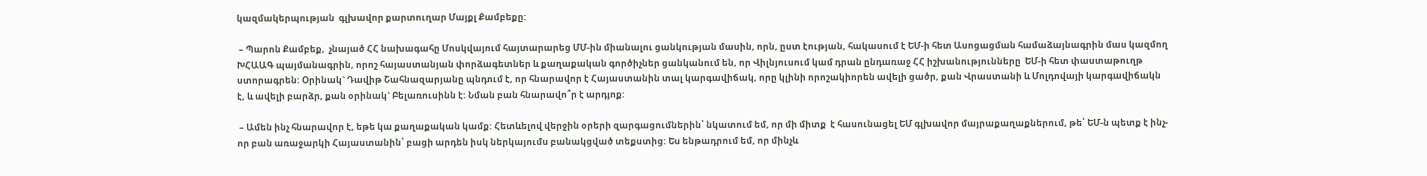կազմակերպության  գլխավոր քարտուղար Մայքլ Քամբեքը:

 – Պարոն Քամբեք,  չնայած ՀՀ նախագահը Մոսկվայում հայտարարեց ՄՄ-ին միանալու ցանկության մասին, որն, ըստ էության, հակասում է ԵՄ-ի հետ Ասոցացման համաձայնագրին մաս կազմող ԽՀԱԱԳ պայմանագրին, որոշ հայաստանյան փորձագետներ և քաղաքական գործիչներ ցանկանում են, որ Վիլնյուսում կամ դրան ընդառաջ ՀՀ իշխանությունները  ԵՄ-ի հետ փաստաթուղթ ստորագրեն: Օրինակ` Դավիթ Շահնազարյանը պնդում է, որ հնարավոր է Հայաստանին տալ կարգավիճակ, որը կլինի որոշակիորեն ավելի ցածր, քան Վրաստանի և Մոլդովայի կարգավիճակն է, և ավելի բարձր, քան օրինակ` Բելառուսինն է: Նման բան հնարավո՞ր է արդյոք:

 – Ամեն ինչ հնարավոր է, եթե կա քաղաքական կամք: Հետևելով վերջին օրերի զարգացումներին՝ նկատում եմ, որ մի միտք  է հասունացել ԵՄ գլխավոր մայրաքաղաքներում, թե՝ ԵՄ-ն պետք է ինչ-որ բան առաջարկի Հայաստանին՝ բացի արդեն իսկ ներկայումս բանակցված տեքստից: Ես ենթադրում եմ, որ մինչև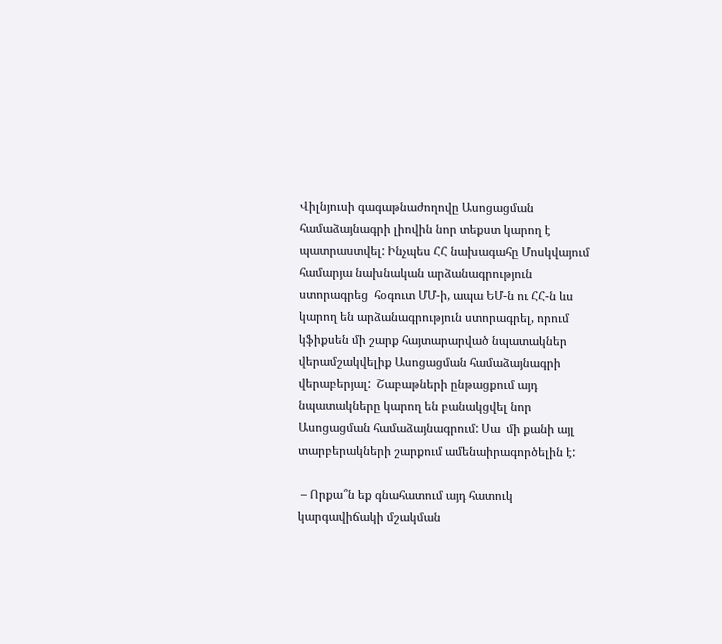Վիլնյուսի գագաթնաժողովը Ասոցացման համաձայնագրի լիովին նոր տեքստ կարող է պատրաստվել: Ինչպես ՀՀ նախագահը Մոսկվայում համարյա նախնական արձանագրություն ստորագրեց  հօգուտ ՄՄ-ի, ապա ԵՄ-ն ու ՀՀ-ն ևս կարող են արձանագրություն ստորագրել, որում կֆիքսեն մի շարք հայտարարված նպատակներ  վերամշակվելիք Ասոցացման համաձայնագրի վերաբերյալ:  Շաբաթների ընթացքում այդ նպատակները կարող են բանակցվել նոր Ասոցացման համաձայնագրում: Սա  մի քանի այլ տարբերակների շարքում ամենաիրագործելին է:

 – Որքա՞ն եք գնահատում այդ հատուկ կարգավիճակի մշակման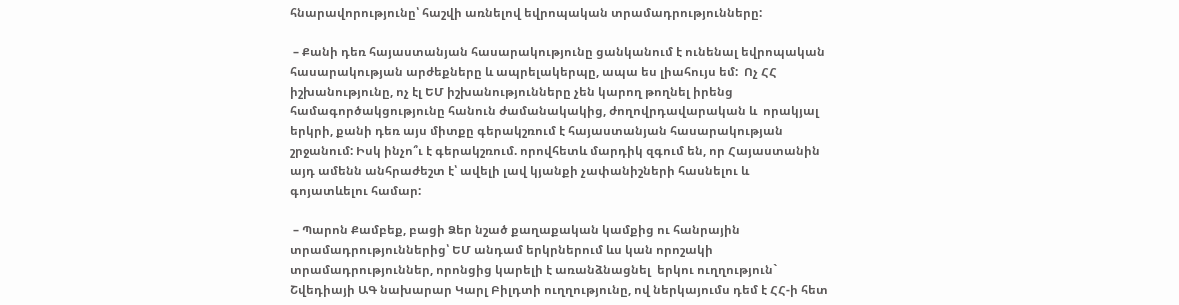հնարավորությունը՝ հաշվի առնելով եվրոպական տրամադրությունները:

 – Քանի դեռ հայաստանյան հասարակությունը ցանկանում է ունենալ եվրոպական հասարակության արժեքները և ապրելակերպը, ապա ես լիահույս եմ:  Ոչ ՀՀ իշխանությունը, ոչ էլ ԵՄ իշխանությունները չեն կարող թողնել իրենց համագործակցությունը հանուն ժամանակակից, ժողովրդավարական և  որակյալ երկրի, քանի դեռ այս միտքը գերակշռում է հայաստանյան հասարակության շրջանում: Իսկ ինչո՞ւ է գերակշռում. որովհետև մարդիկ զգում են, որ Հայաստանին այդ ամենն անհրաժեշտ է՝ ավելի լավ կյանքի չափանիշների հասնելու և  գոյատևելու համար:

 – Պարոն Քամբեք, բացի Ձեր նշած քաղաքական կամքից ու հանրային տրամադրություններից՝ ԵՄ անդամ երկրներում ևս կան որոշակի տրամադրություններ, որոնցից կարելի է առանձնացնել  երկու ուղղություն` Շվեդիայի ԱԳ նախարար Կարլ Բիլդտի ուղղությունը, ով ներկայումս դեմ է ՀՀ-ի հետ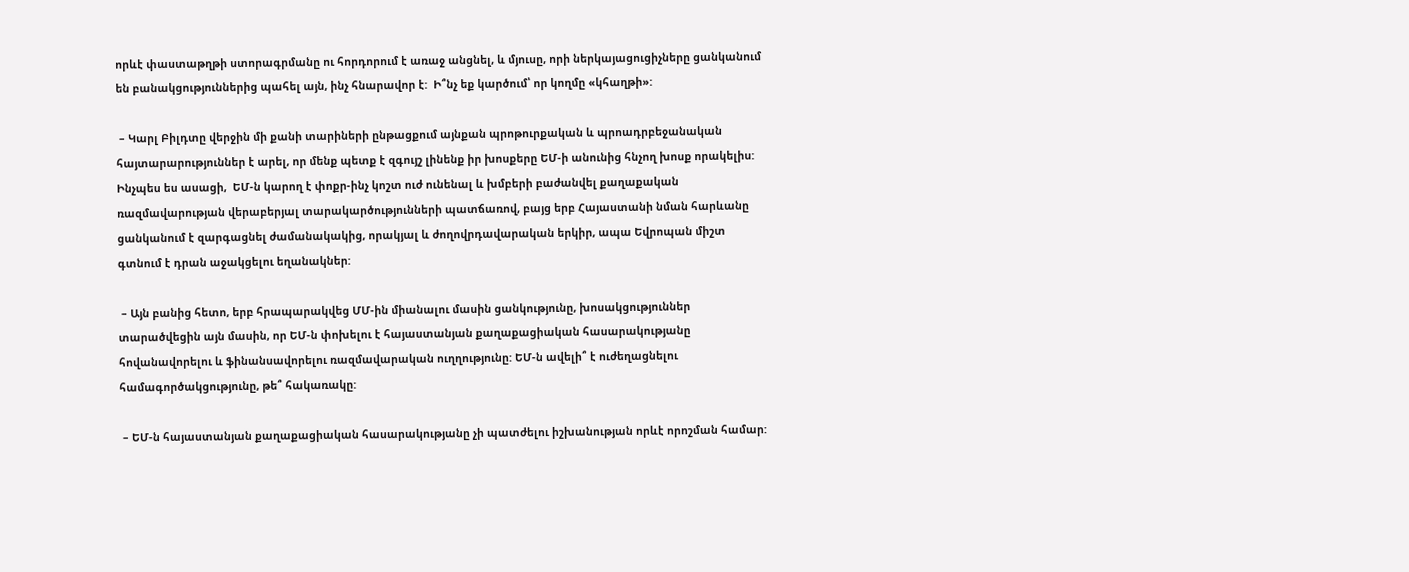որևէ փաստաթղթի ստորագրմանը ու հորդորում է առաջ անցնել, և մյուսը, որի ներկայացուցիչները ցանկանում են բանակցություններից պահել այն, ինչ հնարավոր է:  Ի՞նչ եք կարծում՝ որ կողմը «կհաղթի»:

 – Կարլ Բիլդտը վերջին մի քանի տարիների ընթացքում այնքան պրոթուրքական և պրոադրբեջանական հայտարարություններ է արել, որ մենք պետք է զգույշ լինենք իր խոսքերը ԵՄ-ի անունից հնչող խոսք որակելիս: Ինչպես ես ասացի,  ԵՄ-ն կարող է փոքր-ինչ կոշտ ուժ ունենալ և խմբերի բաժանվել քաղաքական ռազմավարության վերաբերյալ տարակարծությունների պատճառով, բայց երբ Հայաստանի նման հարևանը ցանկանում է զարգացնել ժամանակակից, որակյալ և ժողովրդավարական երկիր, ապա Եվրոպան միշտ գտնում է դրան աջակցելու եղանակներ:

 – Այն բանից հետո, երբ հրապարակվեց ՄՄ-ին միանալու մասին ցանկությունը, խոսակցություններ տարածվեցին այն մասին, որ ԵՄ-ն փոխելու է հայաստանյան քաղաքացիական հասարակությանը հովանավորելու և ֆինանսավորելու ռազմավարական ուղղությունը: ԵՄ-ն ավելի՞ է ուժեղացնելու համագործակցությունը, թե՞ հակառակը:

 – ԵՄ-ն հայաստանյան քաղաքացիական հասարակությանը չի պատժելու իշխանության որևէ որոշման համար: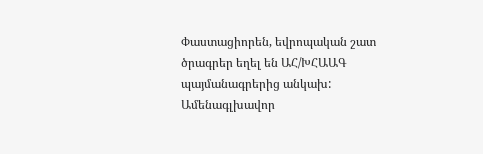Փաստացիորեն, եվրոպական շատ ծրագրեր եղել են ԱՀ/ԽՀԱԱԳ պայմանագրերից անկախ: Ամենագլխավոր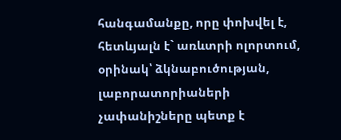հանգամանքը, որը փոխվել է, հետևյալն է` առևտրի ոլորտում, օրինակ՝ ձկնաբուծության, լաբորատորիաների չափանիշները պետք է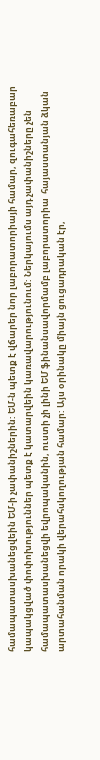համապատասխանեցվեին ԵՄ-ի չափանիշներին: ԵՄ-ն պետք է վճարեր նոր լաբորատորիայի համար, զուգահեռաբար կապակցված փոփոխություններ պետք է կատարվեին կառավարությունում: Ներկայումս այդ չափանիշները չեն համապատասխանեցվի եվրոպականին, ուստի չի լինի ԵՄ ֆինանսավորմամբ լաբորատորիա  հայաստանյան ձկան արտահանման որակի վերահսկողության համար: Այս օրինակը միայն ցուցադրական էր,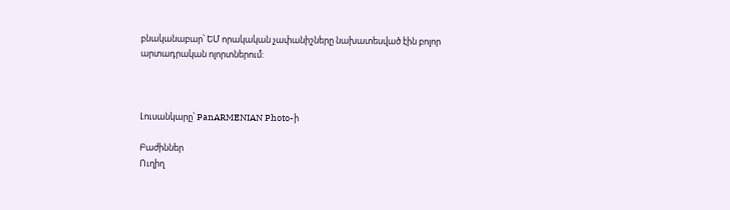բնականաբար՝ ԵՄ որակական չափանիշները նախատեսված էին բոլոր արտադրական ոլորտներում:



Լուսանկարը՝ PanARMENIAN Photo-ի

Բաժիններ
Ուղիղ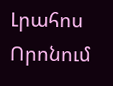Լրահոս
Որոնում